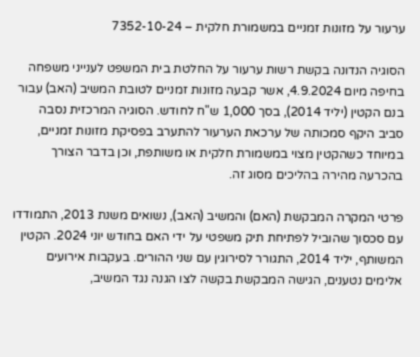ערעור על מזונות זמניים במשמורת חלקית – 7352-10-24

הסוגיה הנדונה בקשת רשות ערעור על החלטת בית המשפט לענייני משפחה בחיפה מיום 4.9.2024, אשר קבעה מזונות זמניים לטובת המשיב (האב) עבור בנם הקטין (יליד 2014), בסך 1,000 ש"ח לחודש. הסוגיה המרכזית נסבה סביב היקף סמכותה של ערכאת הערעור להתערב בפסיקת מזונות זמניים, במיוחד כשהקטין מצוי במשמורת חלקית או משותפת, וכן בדבר הצורך בהכרעה מהירה בהליכים מסוג זה.

פרטי המקרה המבקשת (האם) והמשיב (האב), נשואים משנת 2013, התמודדו עם סכסוך שהוביל לפתיחת תיק משפטי על ידי האם בחודש יוני 2024. הקטין המשותף, יליד 2014, התגורר לסירוגין עם שני ההורים. בעקבות אירועים אלימים נטענים, הגישה המבקשת בקשה לצו הגנה נגד המשיב,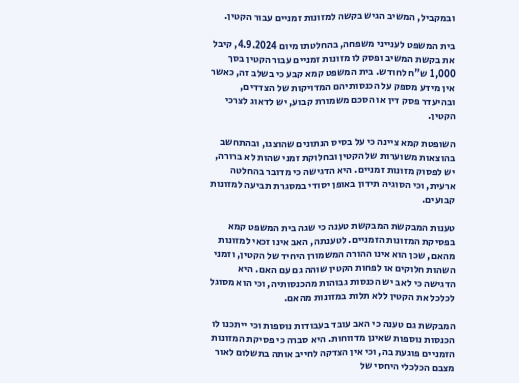ובמקביל, המשיב הגיש בקשה למזונות זמניים עבור הקטין.

בית המשפט לענייני משפחה, בהחלטתו מיום 4.9.2024, קיבל את בקשת המשיב ופסק לו מזונות זמניים עבור הקטין בסך 1,000 ש"ח לחודש. בית המשפט קמא קבע כי בשלב זה, כאשר אין מידע מספק על הכנסותיהם המדויקות של הצדדים, ובהיעדר פסק דין או הסכם משמורת קבוע, יש לדאוג לצרכי הקטין.

השופטת קמא ציינה כי על בסיס הנתונים שהוצגו, ובהתחשב בהוצאות משוערות של הקטין ובחלוקת זמני שהות לא ברורה, יש לפסוק מזונות זמניים. היא הדגישה כי מדובר בהחלטה ארעית, וכי הסוגיה תידון באופן יסודי במסגרת תביעה למזונות קבועים.

טענות המבקשת המבקשת טענה כי שגה בית המשפט קמא בפסיקת המזונות הזמניים. לטענתה, האב אינו זכאי למזונות מהאם, שכן הוא אינו ההורה המשמורן היחיד של הקטין, וזמני השהות חלוקים או לפחות הקטין שוהה גם עם האם. היא הדגישה כי לאב יש הכנסות גבוהות מהכנסותיה, וכי הוא מסוגל לכלכל את הקטין ללא תלות במזונות מהאם.

המבקשת גם טענה כי האב עובד בעבודות נוספות וכי ייתכנו לו הכנסות נוספות שאינן מדווחות. היא סברה כי פסיקת המזונות הזמניים פוגעת בה, וכי אין הצדקה לחייב אותה בתשלום לאור מצבם הכלכלי היחסי של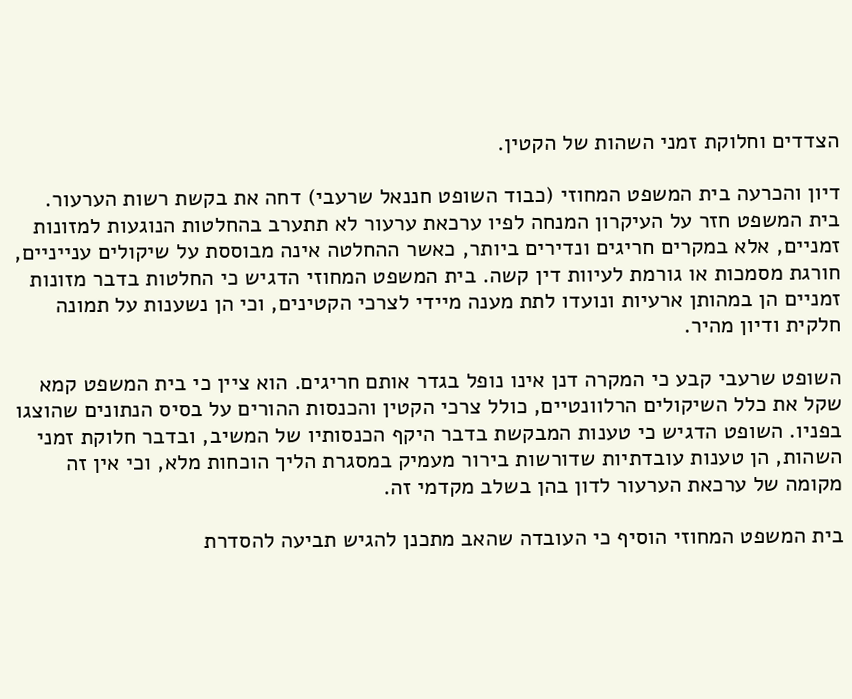הצדדים וחלוקת זמני השהות של הקטין.

דיון והכרעה בית המשפט המחוזי (כבוד השופט חננאל שרעבי) דחה את בקשת רשות הערעור. בית המשפט חזר על העיקרון המנחה לפיו ערכאת ערעור לא תתערב בהחלטות הנוגעות למזונות זמניים, אלא במקרים חריגים ונדירים ביותר, כאשר ההחלטה אינה מבוססת על שיקולים ענייניים, חורגת מסמכות או גורמת לעיוות דין קשה. בית המשפט המחוזי הדגיש כי החלטות בדבר מזונות זמניים הן במהותן ארעיות ונועדו לתת מענה מיידי לצרכי הקטינים, וכי הן נשענות על תמונה חלקית ודיון מהיר.

השופט שרעבי קבע כי המקרה דנן אינו נופל בגדר אותם חריגים. הוא ציין כי בית המשפט קמא שקל את כלל השיקולים הרלוונטיים, כולל צרכי הקטין והכנסות ההורים על בסיס הנתונים שהוצגו בפניו. השופט הדגיש כי טענות המבקשת בדבר היקף הכנסותיו של המשיב, ובדבר חלוקת זמני השהות, הן טענות עובדתיות שדורשות בירור מעמיק במסגרת הליך הוכחות מלא, וכי אין זה מקומה של ערכאת הערעור לדון בהן בשלב מקדמי זה.

בית המשפט המחוזי הוסיף כי העובדה שהאב מתכנן להגיש תביעה להסדרת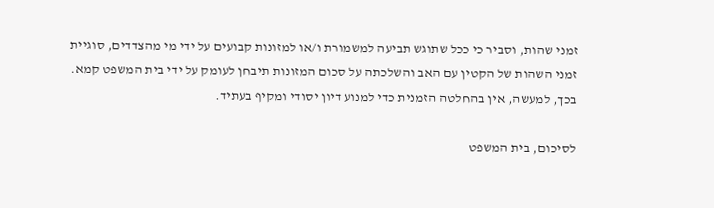זמני שהות, וסביר כי ככל שתוגש תביעה למשמורת ו/או למזונות קבועים על ידי מי מהצדדים, סוגיית זמני השהות של הקטין עם האב והשלכתה על סכום המזונות תיבחן לעומק על ידי בית המשפט קמא. בכך, למעשה, אין בהחלטה הזמנית כדי למנוע דיון יסודי ומקיף בעתיד.

לסיכום, בית המשפט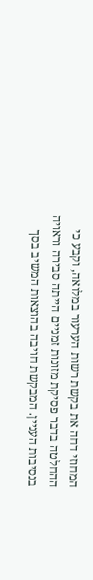המחוזי דחה את בקשת רשות הערעור במלואה, וקבע כי ההחלטה בדבר פסיקת מזונות זמניים הייתה סבירה וראויה בנסיבות העניין. המבקשת חויבה בהוצאות המשיב בסך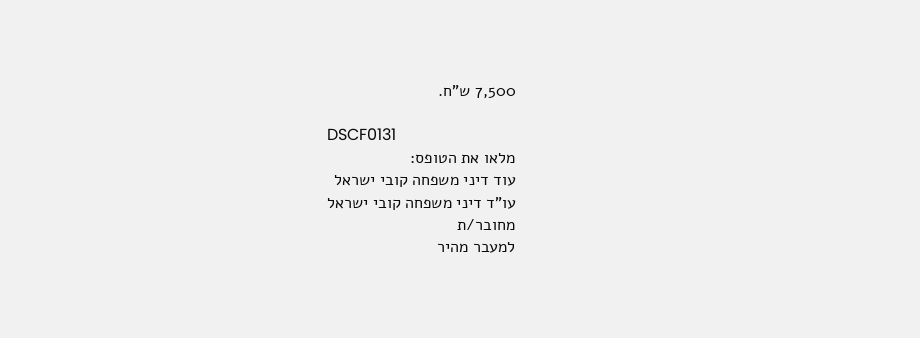7,500 ש"ח.

DSCF0131
מלאו את הטופס:
עוד דיני משפחה קובי ישראל
עו"ד דיני משפחה קובי ישראל
מחובר/ת
למעבר מהיר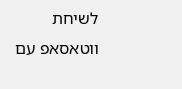לשיחת ווטאסאפ עם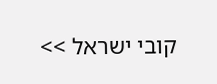קובי ישראל >>